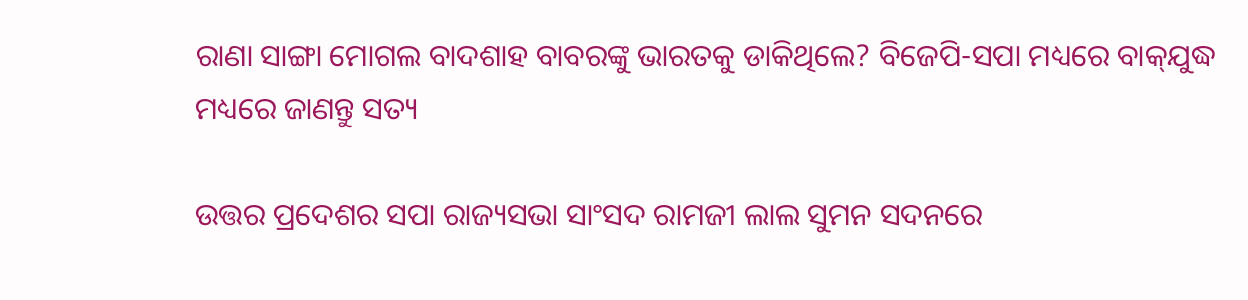ରାଣା ସାଙ୍ଗା ମୋଗଲ ବାଦଶାହ ବାବରଙ୍କୁ ଭାରତକୁ ଡାକିଥିଲେ? ବିଜେପି-ସପା ମଧ୍ୟରେ ବାକ୍‌ଯୁଦ୍ଧ ମଧ୍ୟରେ ଜାଣନ୍ତୁ ସତ୍ୟ

ଉତ୍ତର ପ୍ରଦେଶର ସପା ରାଜ୍ୟସଭା ସାଂସଦ ରାମଜୀ ଲାଲ ସୁମନ ସଦନରେ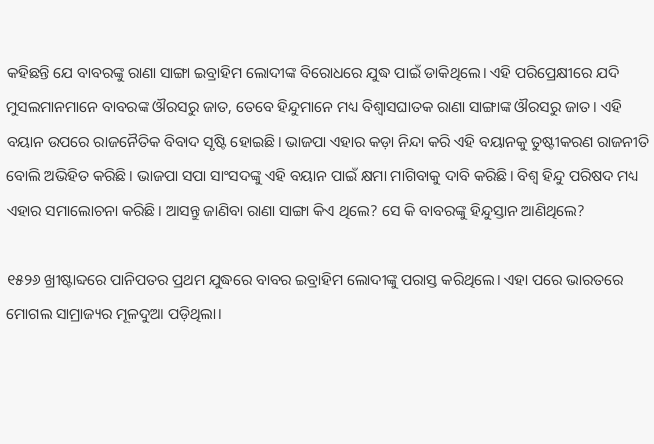କହିଛନ୍ତି ଯେ ବାବରଙ୍କୁ ରାଣା ସାଙ୍ଗା ଇବ୍ରାହିମ ଲୋଦୀଙ୍କ ବିରୋଧରେ ଯୁଦ୍ଧ ପାଇଁ ଡାକିଥିଲେ। ଏହି ପରିପ୍ରେକ୍ଷୀରେ ଯଦି ମୁସଲମାନମାନେ ବାବରଙ୍କ ଔରସରୁ ଜାତ, ତେବେ ହିନ୍ଦୁମାନେ ମଧ୍ୟ ବିଶ୍ୱାସଘାତକ ରାଣା ସାଙ୍ଗାଙ୍କ ଔରସରୁ ଜାତ। ଏହି ବୟାନ ଉପରେ ରାଜନୈତିକ ବିବାଦ ସୃଷ୍ଟି ହୋଇଛି। ଭାଜପା ଏହାର କଡ଼ା ନିନ୍ଦା କରି ଏହି ବୟାନକୁ ତୁଷ୍ଟୀକରଣ ରାଜନୀତି ବୋଲି ଅଭିହିତ କରିଛି। ଭାଜପା ସପା ସାଂସଦଙ୍କୁ ଏହି ବୟାନ ପାଇଁ କ୍ଷମା ମାଗିବାକୁ ଦାବି କରିଛି। ବିଶ୍ୱ ହିନ୍ଦୁ ପରିଷଦ ମଧ୍ୟ ଏହାର ସମାଲୋଚନା କରିଛି। ଆସନ୍ତୁ ଜାଣିବା ରାଣା ସାଙ୍ଗା କିଏ ଥିଲେ? ସେ କି ବାବରଙ୍କୁ ହିନ୍ଦୁସ୍ତାନ ଆଣିଥିଲେ?

୧୫୨୬ ଖ୍ରୀଷ୍ଟାବ୍ଦରେ ପାନିପତର ପ୍ରଥମ ଯୁଦ୍ଧରେ ବାବର ଇବ୍ରାହିମ ଲୋଦୀଙ୍କୁ ପରାସ୍ତ କରିଥିଲେ। ଏହା ପରେ ଭାରତରେ ମୋଗଲ ସାମ୍ରାଜ୍ୟର ମୂଳଦୁଆ ପଡ଼ିଥିଲା।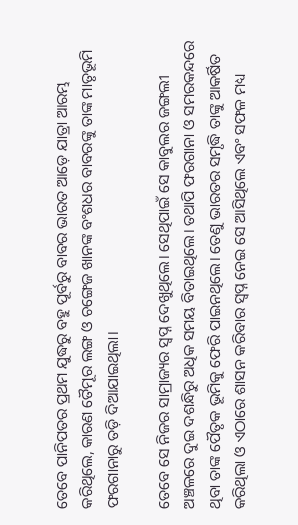ତେବେ ପାନିପତର ପ୍ରଥମ ଯୁଦ୍ଧରୁ ବହୁ ପୂର୍ବରୁ ବାବର ଭାରତ ଆଡ଼େ ଯାତ୍ରା ଆରମ୍ଭ କରିଥିଲେ, କାରଣ ତୈମୂର ଲଙ୍ଗ ଓ ଚଙ୍ଗେଜ ଖାନଙ୍କ ବଂଶଧର ବାବରଙ୍କୁ ତାଙ୍କ ମାତୃଭୂମି ଫରଗାନାରୁ ତଡ଼ି ଦିଆଯାଇଥିଲା।

ତେବେ ସେ ନିଜର ସାମ୍ରାଜ୍ୟର ସ୍ୱପ୍ନ ଦେଖୁଥିଲେ। ସେଥିପାଇଁ ସେ କାବୁଲର ଜଙ୍ଗଲୀ ଅଞ୍ଚଳରେ ଦୁଇ ଦଶନ୍ଧିରୁ ଅଧିକ ସମୟ ବିତାଇଥିଲେ। ତଥାପି ଫରଗାନା ଓ ସମରକନ୍ଦରେ ଥିବା ତାଙ୍କ ପୈତୃକ ଭୂମିକୁ ଫେରି ପାଇନଥିଲେ। ତେଣୁ ଭାରତର ସମୃଦ୍ଧି ତାଙ୍କୁ ଆକର୍ଷିତ କରିଥିଲା ଓ ଏଠାରେ ଶାସନ କରିବାର ସ୍ୱପ୍ନ ନେଇ ସେ ଆସିଥିଲେ ଏବଂ ସଫଳ ମଧ୍ୟ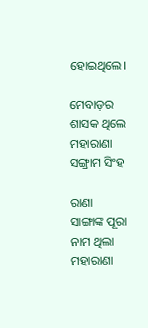ହୋଇଥିଲେ।

ମେବାଡ଼ର ଶାସକ ଥିଲେ ମହାରାଣା ସଙ୍ଗ୍ରାମ ସିଂହ

ରାଣା ସାଙ୍ଗାଙ୍କ ପୂରା ନାମ ଥିଲା ମହାରାଣା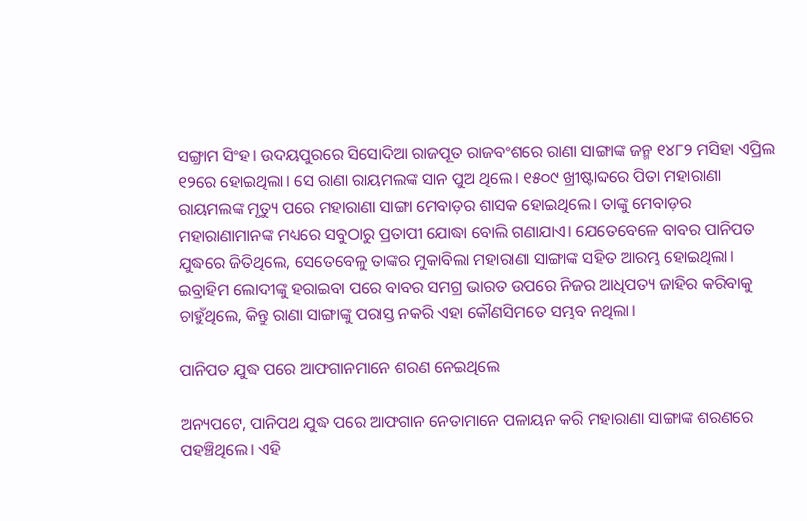ସଙ୍ଗ୍ରାମ ସିଂହ। ଉଦୟପୁରରେ ସିସୋଦିଆ ରାଜପୂତ ରାଜବଂଶରେ ରାଣା ସାଙ୍ଗାଙ୍କ ଜନ୍ମ ୧୪୮୨ ମସିହା ଏପ୍ରିଲ ୧୨ରେ ହୋଇଥିଲା। ସେ ରାଣା ରାୟମଲଙ୍କ ସାନ ପୁଅ ଥିଲେ। ୧୫୦୯ ଖ୍ରୀଷ୍ଟାବ୍ଦରେ ପିତା ମହାରାଣା ରାୟମଲଙ୍କ ମୃତ୍ୟୁ ପରେ ମହାରାଣା ସାଙ୍ଗା ମେବାଡ଼ର ଶାସକ ହୋଇଥିଲେ। ତାଙ୍କୁ ମେବାଡ଼ର ମହାରାଣାମାନଙ୍କ ମଧ୍ୟରେ ସବୁଠାରୁ ପ୍ରତାପୀ ଯୋଦ୍ଧା ବୋଲି ଗଣାଯାଏ। ଯେତେବେଳେ ବାବର ପାନିପତ ଯୁଦ୍ଧରେ ଜିତିଥିଲେ, ସେତେବେଳୁ ତାଙ୍କର ମୁକାବିଲା ମହାରାଣା ସାଙ୍ଗାଙ୍କ ସହିତ ଆରମ୍ଭ ହୋଇଥିଲା। ଇବ୍ରାହିମ ଲୋଦୀଙ୍କୁ ହରାଇବା ପରେ ବାବର ସମଗ୍ର ଭାରତ ଉପରେ ନିଜର ଆଧିପତ୍ୟ ଜାହିର କରିବାକୁ ଚାହୁଁଥିଲେ, କିନ୍ତୁ ରାଣା ସାଙ୍ଗାଙ୍କୁ ପରାସ୍ତ ନକରି ଏହା କୌଣସିମତେ ସମ୍ଭବ ନଥିଲା।

ପାନିପତ ଯୁଦ୍ଧ ପରେ ଆଫଗାନମାନେ ଶରଣ ନେଇଥିଲେ

ଅନ୍ୟପଟେ, ପାନିପଥ ଯୁଦ୍ଧ ପରେ ଆଫଗାନ ନେତାମାନେ ପଳାୟନ କରି ମହାରାଣା ସାଙ୍ଗାଙ୍କ ଶରଣରେ ପହଞ୍ଚିଥିଲେ। ଏହି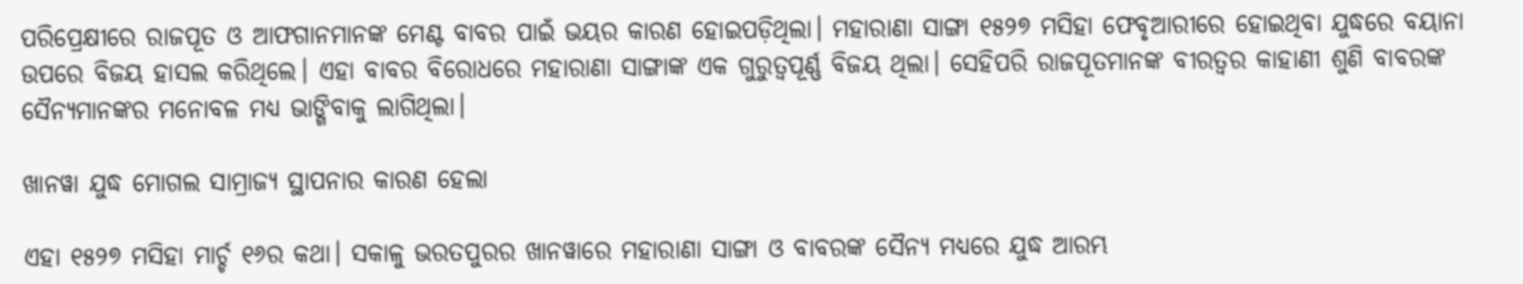ପରିପ୍ରେକ୍ଷୀରେ ରାଜପୂତ ଓ ଆଫଗାନମାନଙ୍କ ମେଣ୍ଟ ବାବର ପାଇଁ ଭୟର କାରଣ ହୋଇପଡ଼ିଥିଲା। ମହାରାଣା ସାଙ୍ଗା ୧୫୨୭ ମସିହା ଫେବୃଆରୀରେ ହୋଇଥିବା ଯୁଦ୍ଧରେ ବୟାନା ଉପରେ ବିଜୟ ହାସଲ କରିଥିଲେ। ଏହା ବାବର ବିରୋଧରେ ମହାରାଣା ସାଙ୍ଗାଙ୍କ ଏକ ଗୁରୁତ୍ୱପୂର୍ଣ୍ଣ ବିଜୟ ଥିଲା। ସେହିପରି ରାଜପୂତମାନଙ୍କ ବୀରତ୍ୱର କାହାଣୀ ଶୁଣି ବାବରଙ୍କ ସୈନ୍ୟମାନଙ୍କର ମନୋବଳ ମଧ୍ୟ ଭାଙ୍ଗିବାକୁ ଲାଗିଥିଲା।

ଖାନୱା ଯୁଦ୍ଧ ମୋଗଲ ସାମ୍ରାଜ୍ୟ ସ୍ଥାପନାର କାରଣ ହେଲା

ଏହା ୧୫୨୭ ମସିହା ମାର୍ଚ୍ଚ ୧୬ର କଥା। ସକାଳୁ ଭରତପୁରର ଖାନୱାରେ ମହାରାଣା ସାଙ୍ଗା ଓ ବାବରଙ୍କ ସୈନ୍ୟ ମଧ୍ୟରେ ଯୁଦ୍ଧ ଆରମ୍ଭ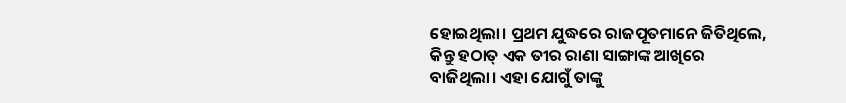ହୋଇଥିଲା। ପ୍ରଥମ ଯୁଦ୍ଧରେ ରାଜପୂତମାନେ ଜିତିଥିଲେ, କିନ୍ତୁ ହଠାତ୍ ଏକ ତୀର ରାଣା ସାଙ୍ଗାଙ୍କ ଆଖିରେ ବାଜିଥିଲା। ଏହା ଯୋଗୁଁ ତାଙ୍କୁ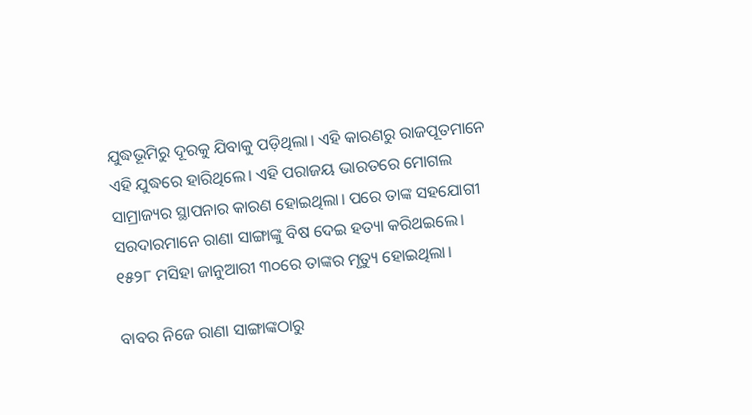ଯୁଦ୍ଧଭୂମିରୁ ଦୂରକୁ ଯିବାକୁ ପଡ଼ିଥିଲା। ଏହି କାରଣରୁ ରାଜପୂତମାନେ ଏହି ଯୁଦ୍ଧରେ ହାରିଥିଲେ। ଏହି ପରାଜୟ ଭାରତରେ ମୋଗଲ ସାମ୍ରାଜ୍ୟର ସ୍ଥାପନାର କାରଣ ହୋଇଥିଲା। ପରେ ତାଙ୍କ ସହଯୋଗୀ ସରଦାରମାନେ ରାଣା ସାଙ୍ଗାଙ୍କୁ ବିଷ ଦେଇ ହତ୍ୟା କରିଥଇଲେ। ୧୫୨୮ ମସିହା ଜାନୁଆରୀ ୩୦ରେ ତାଙ୍କର ମୃତ୍ୟୁ ହୋଇଥିଲା।

ବାବର ନିଜେ ରାଣା ସାଙ୍ଗାଙ୍କଠାରୁ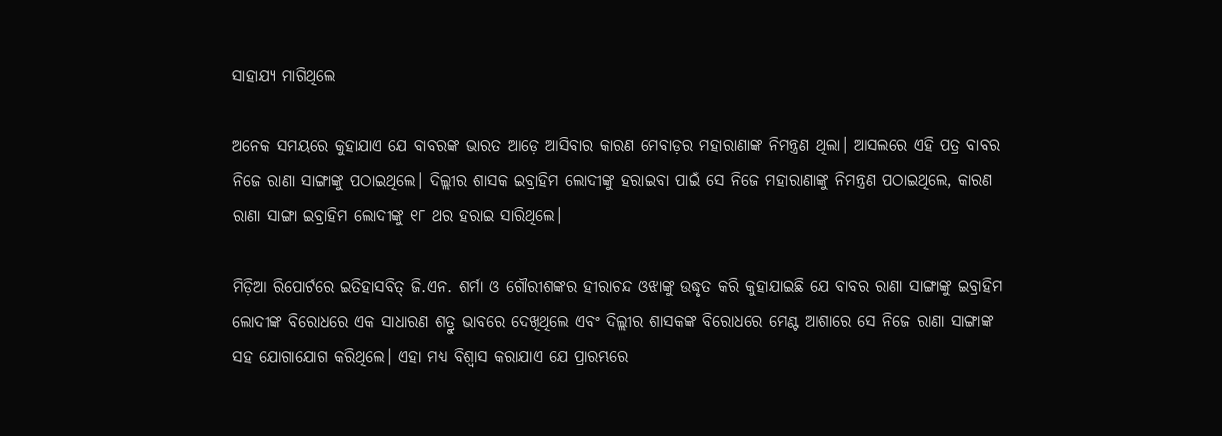ସାହାଯ୍ୟ ମାଗିଥିଲେ

ଅନେକ ସମୟରେ କୁହାଯାଏ ଯେ ବାବରଙ୍କ ଭାରତ ଆଡ଼େ ଆସିବାର କାରଣ ମେବାଡ଼ର ମହାରାଣାଙ୍କ ନିମନ୍ତ୍ରଣ ଥିଲା। ଆସଲରେ ଏହି ପତ୍ର ବାବର ନିଜେ ରାଣା ସାଙ୍ଗାଙ୍କୁ ପଠାଇଥିଲେ। ଦିଲ୍ଲୀର ଶାସକ ଇବ୍ରାହିମ ଲୋଦୀଙ୍କୁ ହରାଇବା ପାଇଁ ସେ ନିଜେ ମହାରାଣାଙ୍କୁ ନିମନ୍ତ୍ରଣ ପଠାଇଥିଲେ, କାରଣ ରାଣା ସାଙ୍ଗା ଇବ୍ରାହିମ ଲୋଦୀଙ୍କୁ ୧୮ ଥର ହରାଇ ସାରିଥିଲେ।

ମିଡ଼ିଆ ରିପୋର୍ଟରେ ଇତିହାସବିତ୍ ଜି.ଏନ. ଶର୍ମା ଓ ଗୌରୀଶଙ୍କର ହୀରାଚନ୍ଦ ଓଝାଙ୍କୁ ଉଦ୍ଧୃତ କରି କୁହାଯାଇଛି ଯେ ବାବର ରାଣା ସାଙ୍ଗାଙ୍କୁ ଇବ୍ରାହିମ ଲୋଦୀଙ୍କ ବିରୋଧରେ ଏକ ସାଧାରଣ ଶତ୍ରୁ ଭାବରେ ଦେଖିଥିଲେ ଏବଂ ଦିଲ୍ଲୀର ଶାସକଙ୍କ ବିରୋଧରେ ମେଣ୍ଟ ଆଶାରେ ସେ ନିଜେ ରାଣା ସାଙ୍ଗାଙ୍କ ସହ ଯୋଗାଯୋଗ କରିଥିଲେ। ଏହା ମଧ୍ୟ ବିଶ୍ୱାସ କରାଯାଏ ଯେ ପ୍ରାରମ୍ଭରେ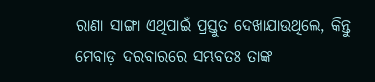ରାଣା ସାଙ୍ଗା ଏଥିପାଇଁ ପ୍ରସ୍ତୁତ ଦେଖାଯାଉଥିଲେ, କିନ୍ତୁ ମେବାଡ଼ ଦରବାରରେ ସମ୍ଭବତଃ ତାଙ୍କ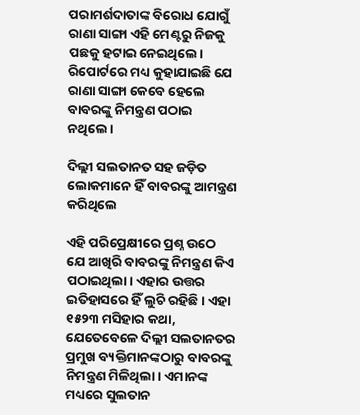ପରାମର୍ଶଦାତାଙ୍କ ବିରୋଧ ଯୋଗୁଁ ରାଣା ସାଙ୍ଗା ଏହି ମେଣ୍ଟରୁ ନିଜକୁ ପଛକୁ ହଟାଇ ନେଇଥିଲେ। ରିପୋର୍ଟରେ ମଧ୍ୟ କୁହାଯାଇଛି ଯେ ରାଣା ସାଙ୍ଗା କେବେ ହେଲେ ବାବରଙ୍କୁ ନିମନ୍ତ୍ରଣ ପଠାଇ ନଥିଲେ।

ଦିଲ୍ଲୀ ସଲତାନତ ସହ ଜଡ଼ିତ ଲୋକମାନେ ହିଁ ବାବରଙ୍କୁ ଆମନ୍ତ୍ରଣ କରିଥିଲେ

ଏହି ପରିପ୍ରେକ୍ଷୀରେ ପ୍ରଶ୍ନ ଉଠେ ଯେ ଆଖିରି ବାବରଙ୍କୁ ନିମନ୍ତ୍ରଣ କିଏ ପଠାଇଥିଲା। ଏହାର ଉତ୍ତର ଇତିହାସରେ ହିଁ ଲୁଚି ରହିଛି। ଏହା ୧୫୨୩ ମସିହାର କଥା, ଯେତେବେଳେ ଦିଲ୍ଲୀ ସଲତାନତର ପ୍ରମୁଖ ବ୍ୟକ୍ତିମାନଙ୍କଠାରୁ ବାବରଙ୍କୁ ନିମନ୍ତ୍ରଣ ମିଳିଥିଲା। ଏମାନଙ୍କ ମଧ୍ୟରେ ସୁଲତାନ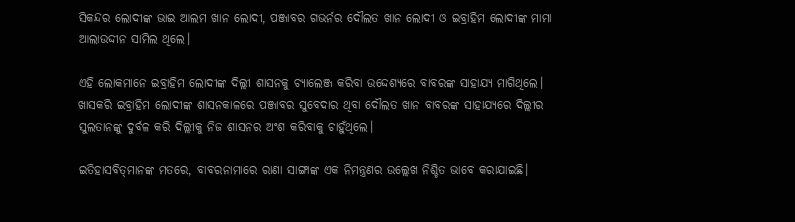ସିକନ୍ଦର ଲୋଦୀଙ୍କ ଭାଇ ଆଲମ ଖାନ ଲୋଦୀ, ପଞ୍ଜାବର ଗଭର୍ନର ଦୌଲତ ଖାନ ଲୋଦୀ ଓ ଇବ୍ରାହିମ ଲୋଦୀଙ୍କ ମାମା ଆଲାଉଦ୍ଦୀନ ସାମିଲ ଥିଲେ।

ଏହି ଲୋକମାନେ ଇବ୍ରାହିମ ଲୋଦୀଙ୍କ ଦିଲ୍ଲୀ ଶାସନକୁ ଚ୍ୟାଲେଞ୍ଜ କରିବା ଉଦ୍ଦେଶ୍ୟରେ ବାବରଙ୍କ ସାହାଯ୍ୟ ମାଗିଥିଲେ। ଖାସକରି ଇବ୍ରାହିମ ଲୋଦୀଙ୍କ ଶାସନକାଳରେ ପଞ୍ଜାବର ସୁବେଦାର ଥିବା ଦୌଲତ ଖାନ ବାବରଙ୍କ ସାହାଯ୍ୟରେ ଦିଲ୍ଲୀର ସୁଲତାନଙ୍କୁ ଦୁର୍ବଳ କରି ଦିଲ୍ଲୀକୁ ନିଜ ଶାସନର ଅଂଶ କରିବାକୁ ଚାହୁଁଥିଲେ।

ଇତିହାସବିତ୍‌ମାନଙ୍କ ମତରେ, ବାବରନାମାରେ ରାଣା ସାଙ୍ଗାଙ୍କ ଏକ ନିମନ୍ତ୍ରଣର ଉଲ୍ଲେଖ ନିଶ୍ଚିତ ଭାବେ କରାଯାଇଛି।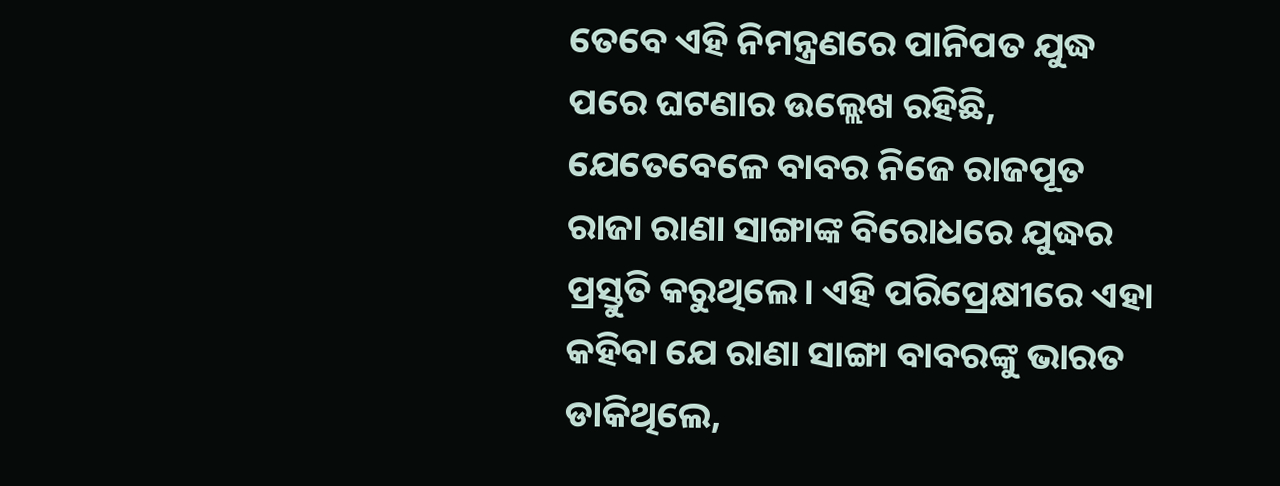ତେବେ ଏହି ନିମନ୍ତ୍ରଣରେ ପାନିପତ ଯୁଦ୍ଧ ପରେ ଘଟଣାର ଉଲ୍ଲେଖ ରହିଛି, ଯେତେବେଳେ ବାବର ନିଜେ ରାଜପୂତ ରାଜା ରାଣା ସାଙ୍ଗାଙ୍କ ବିରୋଧରେ ଯୁଦ୍ଧର ପ୍ରସ୍ତୁତି କରୁଥିଲେ। ଏହି ପରିପ୍ରେକ୍ଷୀରେ ଏହା କହିବା ଯେ ରାଣା ସାଙ୍ଗା ବାବରଙ୍କୁ ଭାରତ ଡାକିଥିଲେ,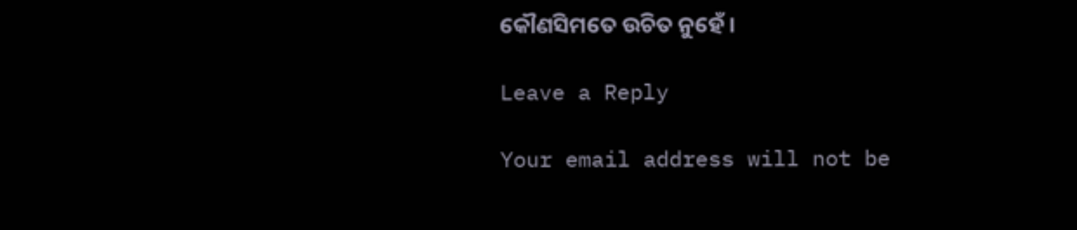କୌଣସିମତେ ଉଚିତ ନୁହେଁ।

Leave a Reply

Your email address will not be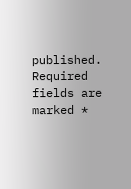published. Required fields are marked *